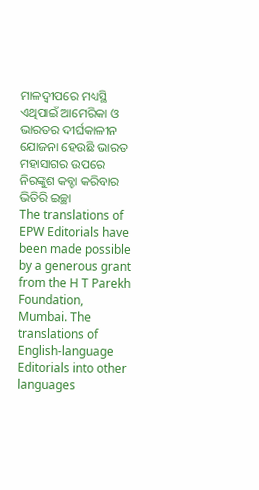ମାଳଦ୍ୱୀପରେ ମଧ୍ୟସ୍ଥି
ଏଥିପାଇଁ ଆମେରିକା ଓ ଭାରତର ଦୀର୍ଘକାଳୀନ ଯୋଜନା ହେଉଛି ଭାରତ ମହାସାଗର ଉପରେ ନିରଙ୍କୁଶ କବ୍ଚା କରିବାର ଭିତିରି ଇଚ୍ଛା
The translations of EPW Editorials have been made possible by a generous grant from the H T Parekh Foundation, Mumbai. The translations of English-language Editorials into other languages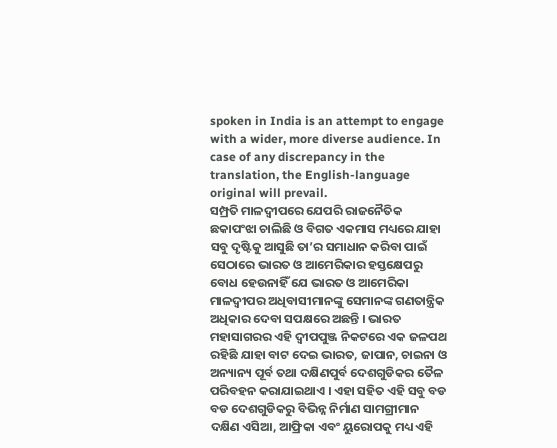spoken in India is an attempt to engage with a wider, more diverse audience. In case of any discrepancy in the translation, the English-language original will prevail.
ସମ୍ପ୍ରତି ମାଳଦ୍ୱୀପରେ ଯେପରି ରାଜନୈତିକ ଛକାପଂଝା ଚାଲିଛି ଓ ବିଗତ ଏକମାସ ମଧ୍ୟରେ ଯାହା ସବୁ ଦୃଷ୍ଟିକୁ ଆସୁଛି ତା’ର ସମାଧାନ କରିବା ପାଇଁ ସେଠାରେ ଭାରତ ଓ ଆମେରିକାର ହସ୍ତକ୍ଷେପରୁ ବୋଧ ହେଉନାହିଁ ଯେ ଭାରତ ଓ ଆମେରିକା ମାଳଦ୍ୱୀପର ଅଧିବାସୀମାନଙ୍କୁ ସେମାନଙ୍କ ଗଣତାନ୍ତ୍ରିକ ଅଧିକାର ଦେବା ସପକ୍ଷରେ ଅଛନ୍ତି । ଭାରତ ମହାସାଗରର ଏହି ଦ୍ୱୀପପୁଞ୍ଜ ନିକଟରେ ଏକ ଜଳପଥ ରହିଛି ଯାହା ବାଟ ଦେଇ ଭାରତ, ଜାପାନ, ଚାଇନା ଓ ଅନ୍ୟାନ୍ୟ ପୂର୍ବ ତଥା ଦକ୍ଷିଣପୁର୍ବ ଦେଶଗୁଡିକର ତୈଳ ପରିବହନ କରାଯାଇଥାଏ । ଏହା ସହିତ ଏହି ସବୁ ବଡ ବଡ ଦେଶଗୁଡିକରୁ ବିଭିନ୍ନ ନିର୍ମାଣ ସାମଗ୍ରୀମାନ ଦକ୍ଷିଣ ଏସିଆ, ଆଫ୍ରିକା ଏବଂ ୟୁରୋପକୁ ମଧ୍ୟ ଏହି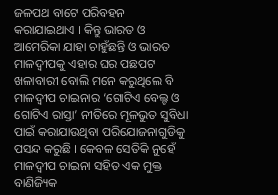ଜଳପଥ ବାଟେ ପରିବହନ କରାଯାଇଥାଏ । କିନ୍ତୁ ଭାରତ ଓ ଆମେରିକା ଯାହା ଚାହୁଁଛନ୍ତି ଓ ଭାରତ ମାଳଦ୍ୱୀପକୁ ଏହାର ଘର ପଛପଟ ଖଳାବାରୀ ବୋଲି ମନେ କରୁଥିଲେ ବି ମାଳଦ୍ୱୀପ ଚାଇନାର ‘ଗୋଟିଏ ବେଲ୍ଟ ଓ ଗୋଟିଏ ରାସ୍ତା’ ନୀତିରେ ମୂଳଭୁତ ସୁବିଧା ପାଇଁ କରାଯାଉଥିବା ପରିଯୋଜନାଗୁଡିକୁ ପସନ୍ଦ କରୁଛି । କେବଳ ସେତିକି ନୁହେଁ ମାଳଦ୍ୱୀପ ଚାଇନା ସହିତ ଏକ ମୁକ୍ତ ବାଣିଜ୍ୟିକ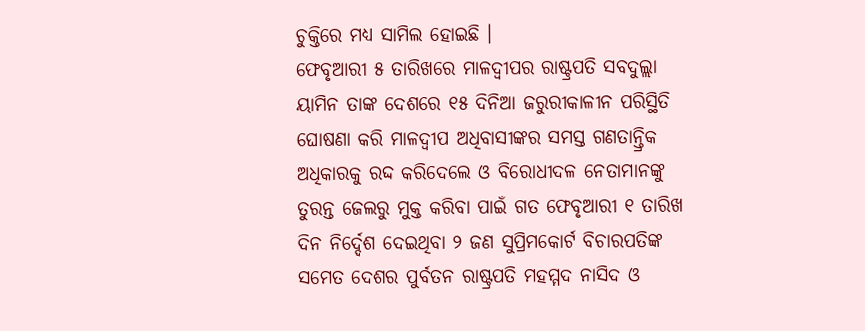ଚୁକ୍ତିରେ ମଧ୍ୟ ସାମିଲ ହୋଇଛି ।
ଫେବୃଆରୀ ୫ ତାରିଖରେ ମାଳଦ୍ୱୀପର ରାଷ୍ଟ୍ରପତି ସବଦୁଲ୍ଲା ୟାମିନ ତାଙ୍କ ଦେଶରେ ୧୫ ଦିନିଆ ଜରୁରୀକାଳୀନ ପରିସ୍ଥିତି ଘୋଷଣା କରି ମାଳଦ୍ୱୀପ ଅଧିବାସୀଙ୍କର ସମସ୍ତ ଗଣତାନ୍ତ୍ରିକ ଅଧିକାରକୁ ରଦ୍ଦ କରିଦେଲେ ଓ ବିରୋଧୀଦଳ ନେତାମାନଙ୍କୁ ତୁରନ୍ତ ଜେଲରୁ ମୁକ୍ତ କରିବା ପାଇଁ ଗତ ଫେବୃଆରୀ ୧ ତାରିଖ ଦିନ ନିର୍ଦ୍ଦେଶ ଦେଇଥିବା ୨ ଜଣ ସୁପ୍ରିମକୋର୍ଟ ବିଚାରପତିଙ୍କ ସମେତ ଦେଶର ପୁର୍ବତନ ରାଷ୍ଟ୍ରପତି ମହମ୍ମଦ ନାସିଦ ଓ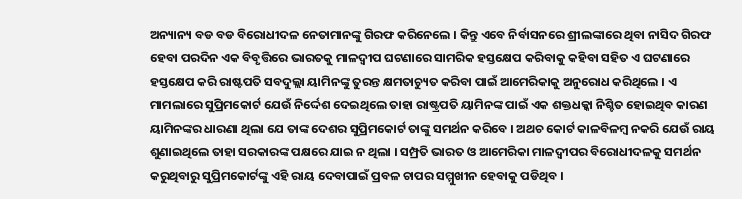ଅନ୍ୟାନ୍ୟ ବଡ ବଡ ବିରୋଧୀଦଳ ନେତାମାନଙ୍କୁ ଗିରଫ କରିନେଲେ । କିନ୍ତୁ ଏବେ ନିର୍ବାସନରେ ଶ୍ରୀଲଙ୍କାରେ ଥିବା ନାସିଦ ଗିରଫ ହେବା ପରଦିନ ଏକ ବିବୃତ୍ତିରେ ଭାରତକୁ ମାଳଦ୍ୱୀପ ଘଟଣାରେ ସାମରିକ ହସ୍ତକ୍ଷେପ କରିବାକୁ କହିବା ସହିତ ଏ ଘଟଣାରେ ହସ୍ତକ୍ଷେପ କରି ରାଷ୍ଟପତି ସବଦୁଲ୍ଲା ୟାମିନଙ୍କୁ ତୁରନ୍ତ କ୍ଷମତାଚ୍ୟୁତ କରିବା ପାଇଁ ଆମେରିକାକୁ ଅନୁରୋଧ କରିଥିଲେ । ଏ ମାମଲାରେ ସୁପ୍ରିମକୋର୍ଟ ଯେଉଁ ନିର୍ଦ୍ଦେଶ ଦେଇଥିଲେ ତାହା ରାଷ୍ଟ୍ରପତି ୟାମିନଙ୍କ ପାଇଁ ଏକ ଶକ୍ତଧକ୍କା ନିଶ୍ଚିତ ହୋଇଥିବ କାରଣ ୟାମିନଙ୍କର ଧାରଣା ଥିଲା ଯେ ତାଙ୍କ ଦେଶର ସୁପ୍ରିମକୋର୍ଟ ତାଙ୍କୁ ସମର୍ଥନ କରିବେ । ଅଥଚ କୋର୍ଟ କାଳବିଳମ୍ବ ନକରି ଯେଉଁ ରାୟ ଶୁଣାଇଥିଲେ ତାହା ସରକାରଙ୍କ ପକ୍ଷରେ ଯାଇ ନ ଥିଲା । ସମ୍ପ୍ରତି ଭାରତ ଓ ଆମେରିକା ମାଳଦ୍ୱୀପର ବିରୋଧୀଦଳକୁ ସମର୍ଥନ କରୁଥିବାରୁ ସୁପ୍ରିମକୋର୍ଟଙ୍କୁ ଏହି ରାୟ ଦେବାପାଇଁ ପ୍ରବଳ ଚାପର ସମ୍ମୁଖୀନ ହେବାକୁ ପଡିଥିବ ।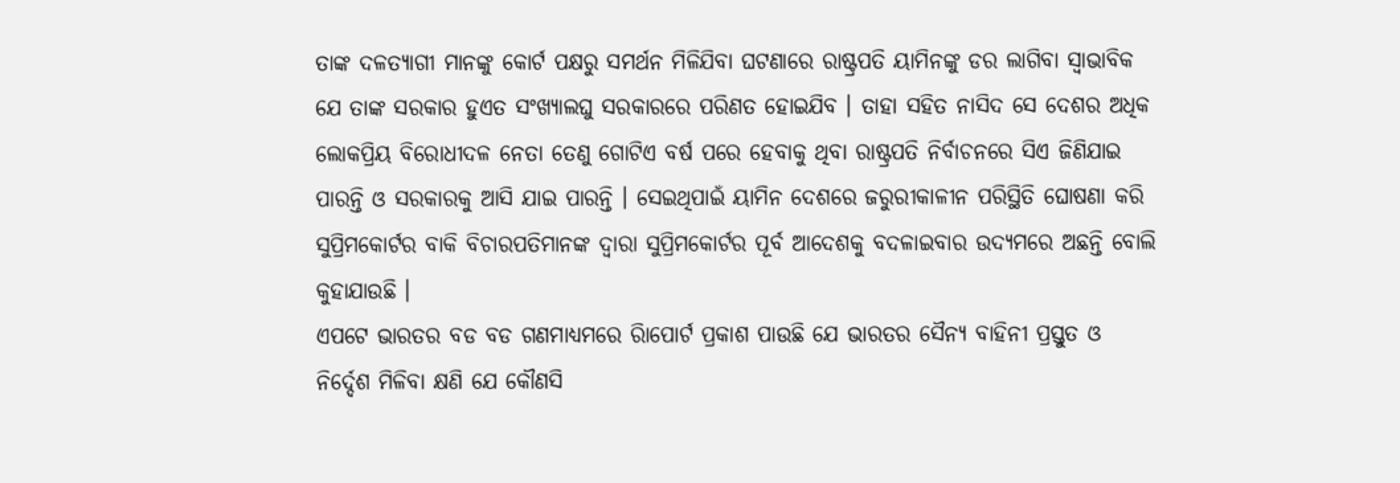ତାଙ୍କ ଦଳତ୍ୟାଗୀ ମାନଙ୍କୁ କୋର୍ଟ ପକ୍ଷରୁ ସମର୍ଥନ ମିଳିଯିବା ଘଟଣାରେ ରାଷ୍ଟ୍ରପତି ୟାମିନଙ୍କୁ ଡର ଲାଗିବା ସ୍ୱାଭାବିକ ଯେ ତାଙ୍କ ସରକାର ହୁଏତ ସଂଖ୍ୟାଲଘୁ ସରକାରରେ ପରିଣତ ହୋଇଯିବ । ତାହା ସହିତ ନାସିଦ ସେ ଦେଶର ଅଧିକ ଲୋକପ୍ରିୟ ବିରୋଧୀଦଳ ନେତା ତେଣୁ ଗୋଟିଏ ବର୍ଷ ପରେ ହେବାକୁ ଥିବା ରାଷ୍ଟ୍ରପତି ନିର୍ବାଚନରେ ସିଏ ଜିଣିଯାଇ ପାରନ୍ତି ଓ ସରକାରକୁ ଆସି ଯାଇ ପାରନ୍ତି । ସେଇଥିପାଇଁ ୟାମିନ ଦେଶରେ ଜରୁରୀକାଳୀନ ପରିସ୍ଥିତି ଘୋଷଣା କରି ସୁପ୍ରିମକୋର୍ଟର ବାକି ବିଚାରପତିମାନଙ୍କ ଦ୍ୱାରା ସୁପ୍ରିମକୋର୍ଟର ପୂର୍ବ ଆଦେଶକୁ ବଦଳାଇବାର ଉଦ୍ୟମରେ ଅଛନ୍ତି ବୋଲି କୁହାଯାଉଛି ।
ଏପଟେ ଭାରତର ବଡ ବଡ ଗଣମାଧ୍ୟମରେ ରିାପୋର୍ଟ ପ୍ରକାଶ ପାଉଛି ଯେ ଭାରତର ସୈନ୍ୟ ବାହିନୀ ପ୍ରସ୍ତୁତ ଓ ନିର୍ଦ୍ଦେଶ ମିଳିବା କ୍ଷଣି ଯେ କୌଣସି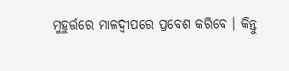ମୁହୁର୍ତ୍ତରେ ମାଳଦ୍ୱୀପରେ ପ୍ରବେଶ କରିବେ । କିନ୍ତୁ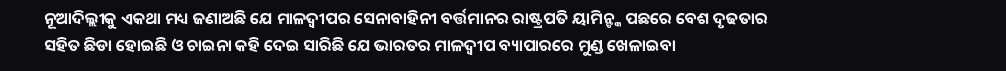ନୂଆଦିଲ୍ଲୀକୁ ଏକଥା ମଧ୍ୟ ଜଣାଅଛି ଯେ ମାଳଦ୍ୱୀପର ସେନାବାହିନୀ ବର୍ତ୍ତମାନର ରାଷ୍ଟ୍ରପତି ୟାମିନ୍ଙ୍କ ପଛରେ ବେଶ ଦୃଢତାର ସହିତ ଛିଡା ହୋଇଛି ଓ ଚାଇନା କହି ଦେଇ ସାରିଛି ଯେ ଭାରତର ମାଳଦ୍ୱୀପ ବ୍ୟାପାରରେ ମୁଣ୍ଡ ଖେଳାଇବା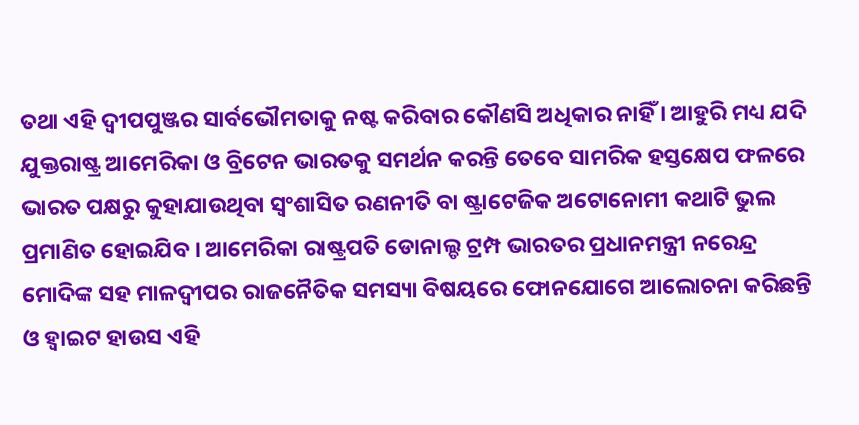ତଥା ଏହି ଦ୍ୱୀପପୁଞ୍ଜର ସାର୍ବଭୌମତାକୁ ନଷ୍ଟ କରିବାର କୌଣସି ଅଧିକାର ନାହିଁ । ଆହୁରି ମଧ୍ୟ ଯଦି ଯୁକ୍ତରାଷ୍ଟ୍ର ଆମେରିକା ଓ ବ୍ରିଟେନ ଭାରତକୁ ସମର୍ଥନ କରନ୍ତି ତେବେ ସାମରିକ ହସ୍ତକ୍ଷେପ ଫଳରେ ଭାରତ ପକ୍ଷରୁ କୁହାଯାଉଥିବା ସ୍ୱଂଶାସିତ ରଣନୀତି ବା ଷ୍ଟ୍ରାଟେଜିକ ଅଟୋନୋମୀ କଥାଟି ଭୁଲ ପ୍ରମାଣିତ ହୋଇଯିବ । ଆମେରିକା ରାଷ୍ଟ୍ରପତି ଡୋନାଲ୍ଡ ଟ୍ରମ୍ପ ଭାରତର ପ୍ରଧାନମନ୍ତ୍ରୀ ନରେନ୍ଦ୍ର ମୋଦିଙ୍କ ସହ ମାଳଦ୍ୱୀପର ରାଜନୈତିକ ସମସ୍ୟା ବିଷୟରେ ଫୋନଯୋଗେ ଆଲୋଚନା କରିଛନ୍ତି ଓ ହ୍ୱାଇଟ ହାଉସ ଏହି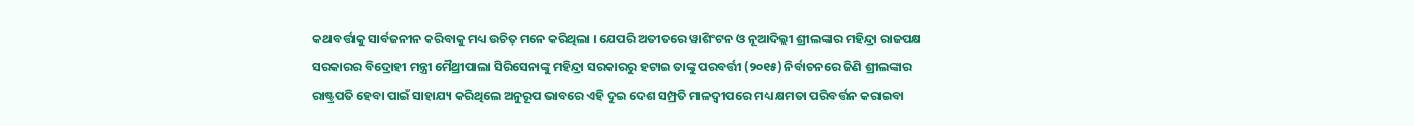କଥାବର୍ତ୍ତାକୁ ସାର୍ବଜନୀନ କରିବାକୁ ମଧ୍ୟ ଉଚିତ୍ ମନେ କରିଥିଲା । ଯେପରି ଅତୀତରେ ୱାଶିଂଟନ ଓ ନୂଆଦିଲ୍ଲୀ ଶ୍ରୀଲଙ୍କାର ମହିନ୍ଦ୍ରା ରାଜପକ୍ଷ ସରକାରର ବିଦ୍ରୋହୀ ମନ୍ତ୍ରୀ ମୈଥ୍ରୀପାଲା ସିରିସେନାଙ୍କୁ ମହିନ୍ଦ୍ରା ସରକାରରୁ ହଟାଇ ତାଙ୍କୁ ପରବର୍ତ୍ତୀ (୨୦୧୫) ନିର୍ବାଚନରେ ଜିଣି ଶ୍ରୀଲଙ୍କାର ରାଷ୍ଟ୍ରପତି ହେବା ପାଇଁ ସାହାଯ୍ୟ କରିଥିଲେ ଅନୁରୂପ ଭାବରେ ଏହି ଦୁଇ ଦେଶ ସମ୍ପ୍ରତି ମାଳଦ୍ୱୀପରେ ମଧ୍ୟ କ୍ଷମତା ପରିବର୍ତ୍ତନ କରାଇବା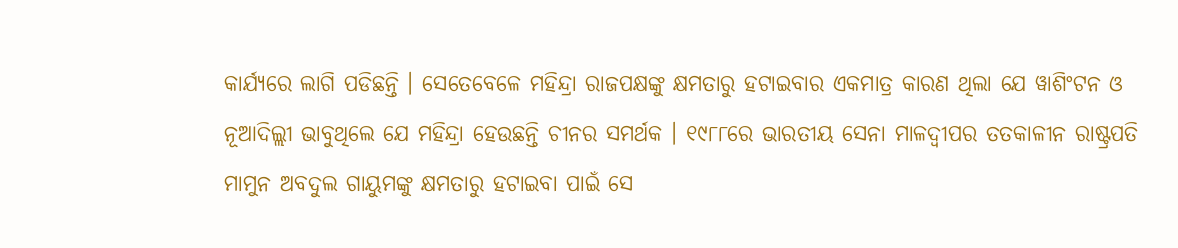କାର୍ଯ୍ୟରେ ଲାଗି ପଡିଛନ୍ତି । ସେତେବେଳେ ମହିନ୍ଦ୍ରା ରାଜପକ୍ଷଙ୍କୁ କ୍ଷମତାରୁ ହଟାଇବାର ଏକମାତ୍ର କାରଣ ଥିଲା ଯେ ୱାଶିଂଟନ ଓ ନୂଆଦିଲ୍ଲୀ ଭାବୁଥିଲେ ଯେ ମହିନ୍ଦ୍ରା ହେଉଛନ୍ତି ଚୀନର ସମର୍ଥକ । ୧୯୮୮ରେ ଭାରତୀୟ ସେନା ମାଳଦ୍ୱୀପର ତତକାଳୀନ ରାଷ୍ଟ୍ରପତି ମାମୁନ ଅବଦୁଲ ଗାୟୁମଙ୍କୁ କ୍ଷମତାରୁ ହଟାଇବା ପାଇଁ ସେ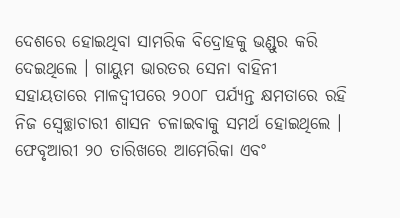ଦେଶରେ ହୋଇଥିବା ସାମରିକ ବିଦ୍ରୋହକୁ ଭଣ୍ଡୁର କରି ଦେଇଥିଲେ । ଗାୟୁମ ଭାରତର ସେନା ବାହିନୀ ସହାୟତାରେ ମାଳଦ୍ୱୀପରେ ୨୦୦୮ ପର୍ଯ୍ୟନ୍ତ କ୍ଷମତାରେ ରହି ନିଜ ସ୍ୱେଚ୍ଛାଚାରୀ ଶାସନ ଚଳାଇବାକୁ ସମର୍ଥ ହୋଇଥିଲେ ।
ଫେବୃଆରୀ ୨୦ ତାରିଖରେ ଆମେରିକା ଏବଂ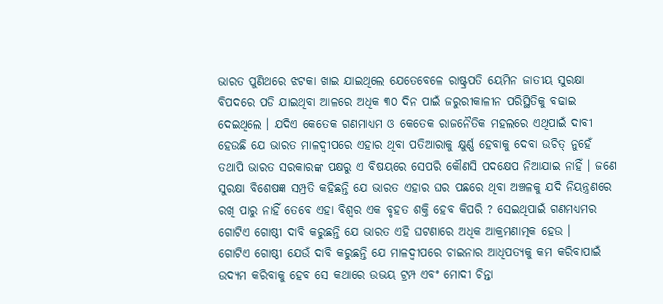ଭାରତ ପୁଣିଥରେ ଝଟକା ଖାଇ ଯାଇଥିଲେ ଯେତେବେଳେ ରାଷ୍ଟ୍ରପତି ୟେମିନ ଜାତୀୟ ସୁରକ୍ଷା ବିପଦରେ ପଡି ଯାଇଥିବା ଆଳରେ ଅଧିକ ୩୦ ଦିନ ପାଇଁ ଜରୁରୀକାଳୀନ ପରିସ୍ଥିତିକୁ ବଢାଇ ଦେଇଥିଲେ । ଯଦିଏ କେତେକ ଗଣମାଧ୍ୟମ ଓ କେତେକ ରାଜନୈତିକ ମହଲରେ ଏଥିପାଇଁ ଦାବୀ ହେଉଛି ଯେ ଭାରତ ମାଳଦ୍ୱୀପରେ ଏହାର ଥିବା ପତିଆରାକୁ କ୍ଷୁର୍ଣ୍ଣ ହେବାକୁ ଦେବା ଉଚିତ୍ ନୁହେଁ ତଥାପି ଭାରତ ସରକାରଙ୍କ ପକ୍ଷରୁ ଏ ବିଷୟରେ ସେପରି କୌଣସି ପଦକ୍ଷେପ ନିଆଯାଇ ନାହିଁ । ଜଣେ ସୁରକ୍ଷା ବିଶେଷଜ୍ଞ ସମ୍ପ୍ରତି କହିଛନ୍ତି ଯେ ଭାରତ ଏହାର ଘର ପଛରେ ଥିବା ଅଞ୍ଚଳକୁ ଯଦି ନିୟନ୍ତ୍ରଣରେ ରଖି ପାରୁ ନାହିଁ ତେବେ ଏହା ବିଶ୍ୱର ଏକ ବୃହତ ଶକ୍ତି ହେବ କିପରି ? ସେଇଥିପାଇଁ ଗଣମଧ୍ୟମର ଗୋଟିଏ ଗୋଷ୍ଠୀ ଦାବି କରୁଛନ୍ତି ଯେ ଭାରତ ଏହି ଘଟଣାରେ ଅଧିକ ଆକ୍ରମଣାତ୍ମକ ହେଉ ।
ଗୋଟିଏ ଗୋଷ୍ଠୀ ଯେଉଁ ଦାବି କରୁଛନ୍ତି ଯେ ମାଳଦ୍ୱୀପରେ ଚାଇନାର ଆଧିପତ୍ୟକୁ କମ କରିବାପାଇଁ ଉଦ୍ୟମ କରିବାକୁ ହେବ ସେ କଥାରେ ଉଭୟ ଟ୍ରମ୍ପ ଏବଂ ମୋଦୀ ଚିନ୍ତା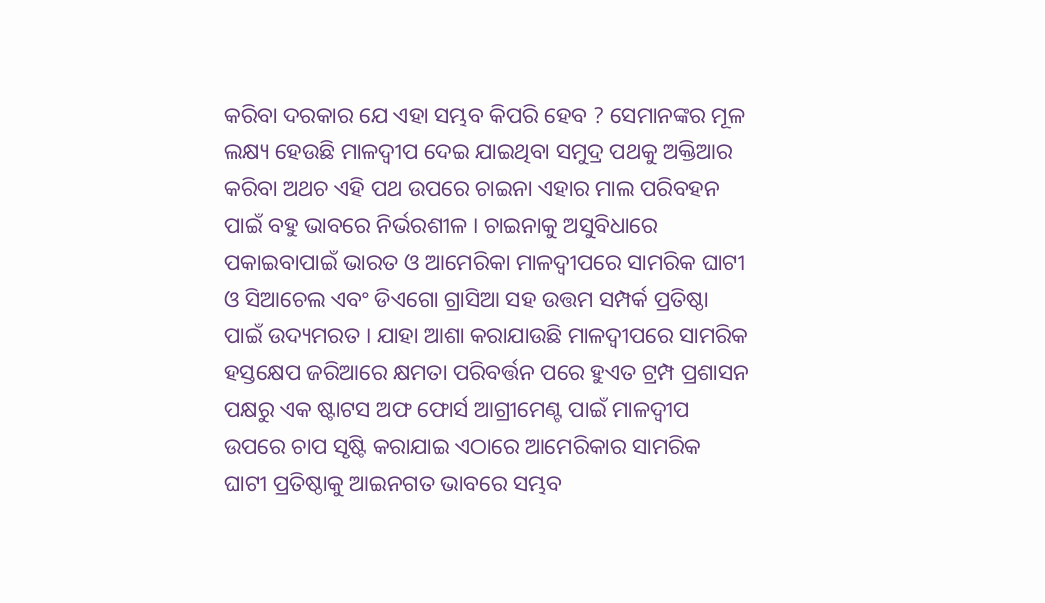କରିବା ଦରକାର ଯେ ଏହା ସମ୍ଭବ କିପରି ହେବ ? ସେମାନଙ୍କର ମୂଳ ଲକ୍ଷ୍ୟ ହେଉଛି ମାଳଦ୍ୱୀପ ଦେଇ ଯାଇଥିବା ସମୁଦ୍ର ପଥକୁ ଅକ୍ତିଆର କରିବା ଅଥଚ ଏହି ପଥ ଉପରେ ଚାଇନା ଏହାର ମାଲ ପରିବହନ ପାଇଁ ବହୁ ଭାବରେ ନିର୍ଭରଶୀଳ । ଚାଇନାକୁ ଅସୁବିଧାରେ ପକାଇବାପାଇଁ ଭାରତ ଓ ଆମେରିକା ମାଳଦ୍ୱୀପରେ ସାମରିକ ଘାଟୀ ଓ ସିଆଚେଲ ଏବଂ ଡିଏଗୋ ଗ୍ରାସିଆ ସହ ଉତ୍ତମ ସମ୍ପର୍କ ପ୍ରତିଷ୍ଠା ପାଇଁ ଉଦ୍ୟମରତ । ଯାହା ଆଶା କରାଯାଉଛି ମାଳଦ୍ୱୀପରେ ସାମରିକ ହସ୍ତକ୍ଷେପ ଜରିଆରେ କ୍ଷମତା ପରିବର୍ତ୍ତନ ପରେ ହୁଏତ ଟ୍ରମ୍ପ ପ୍ରଶାସନ ପକ୍ଷରୁ ଏକ ଷ୍ଟାଟସ ଅଫ ଫୋର୍ସ ଆଗ୍ରୀମେଣ୍ଟ ପାଇଁ ମାଳଦ୍ୱୀପ ଉପରେ ଚାପ ସୃଷ୍ଟି କରାଯାଇ ଏଠାରେ ଆମେରିକାର ସାମରିକ ଘାଟୀ ପ୍ରତିଷ୍ଠାକୁ ଆଇନଗତ ଭାବରେ ସମ୍ଭବ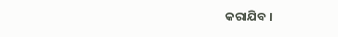କରାଯିବ ।